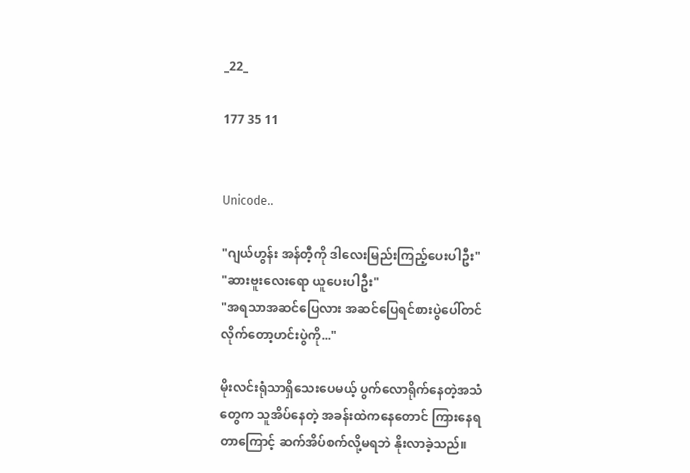_22_

177 35 11


Unicode..

"ဂျယ်ဟွန်း အန်တီ့ကို ဒါလေးမြည်းကြည့်ပေးပါဦး"
"ဆားဗူးလေးရော ယူပေးပါဦး"
"အရသာအဆင်ပြေလား အဆင်ပြေရင်စားပွဲပေါ်တင်လိုက်တော့ဟင်းပွဲကို..."

မိုးလင်းရုံသာရှိသေးပေမယ့် ပွက်လောရိုက်နေတဲ့အသံတွေက သူအိပ်နေတဲ့ အခန်းထဲကနေတောင် ကြားနေရတာကြောင့် ဆက်အိပ်စက်လို့မရဘဲ နိုးလာခဲ့သည်။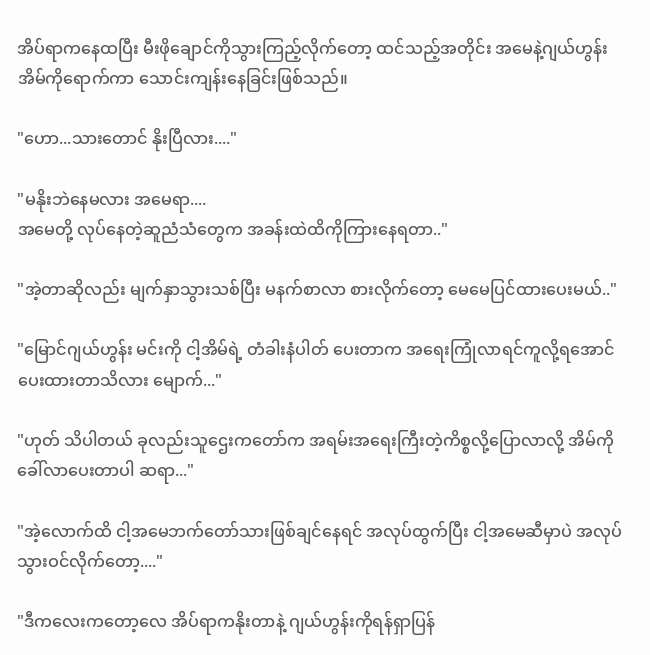အိပ်ရာကနေထပြီး မီးဖိုချောင်ကိုသွားကြည့်လိုက်တော့ ထင်သည့်အတိုင်း အမေနဲ့ဂျယ်ဟွန်း အိမ်ကိုရောက်ကာ သောင်းကျန်းနေခြင်းဖြစ်သည်။

"ဟော...သားတောင် နိုးပြီလား...."

"မနိုးဘဲနေမလား အမေရာ....
အမေတို့ လုပ်နေတဲ့ဆူညံသံတွေက အခန်းထဲထိကိုကြားနေရတာ.."

"အဲ့တာဆိုလည်း မျက်နှာသွားသစ်ပြီး မနက်စာလာ စားလိုက်တော့ မေမေပြင်ထားပေးမယ်.."

"မြောင်ဂျယ်ဟွန်း မင်းကို ငါ့အိမ်ရဲ့ တံခါးနံပါတ် ပေးတာက အရေးကြုံလာရင်ကူလို့ရအောင်ပေးထားတာသိလား မျောက်..."

"ဟုတ် သိပါတယ် ခုလည်းသူဌေးကတော်က အရမ်းအရေးကြီးတဲ့ကိစ္စလို့ပြောလာလို့ အိမ်ကိုခေါ်လာပေးတာပါ ဆရာ..."

"အဲ့လောက်ထိ ငါ့အမေဘက်တော်သားဖြစ်ချင်နေရင် အလုပ်ထွက်ပြီး ငါ့အမေဆီမှာပဲ အလုပ်သွားဝင်လိုက်တော့...."

"ဒီကလေးကတော့လေ အိပ်ရာကနိုးတာနဲ့ ဂျယ်ဟွန်းကိုရန်ရှာပြန်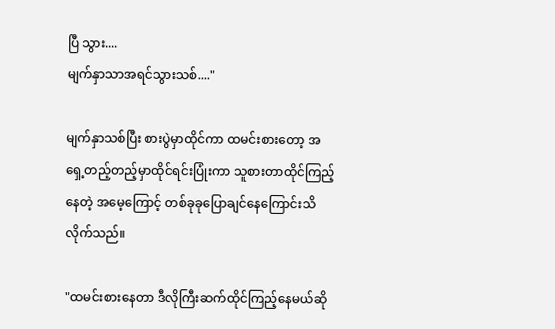ပြီ သွား....
မျက်နှာသာအရင်သွားသစ်...."

မျက်နှာသစ်ပြီး စားပွဲမှာထိုင်ကာ ထမင်းစားတော့ အရှေ့တည့်တည့်မှာထိုင်ရင်းပြုံးကာ သူစားတာထိုင်ကြည့်နေတဲ့ အမေ့ကြောင့် တစ်ခုခုပြောချင်နေကြောင်းသိလိုက်သည်။

"ထမင်းစားနေတာ ဒီလိုကြီးဆက်ထိုင်ကြည့်နေမယ်ဆို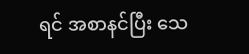ရင် အစာနင်ပြီး သေ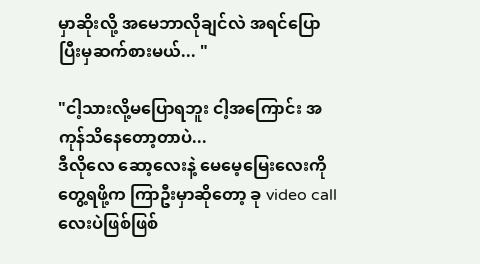မှာဆိုးလို့ အမေဘာလိုချင်လဲ အရင်ပြော ပြီးမှဆက်စားမယ်... "

"ငါ့သားလို့မ‌ပြောရဘူး ငါ့အကြောင်း အကုန်သိနေတော့တာပဲ...
ဒီလိုလေ ဆော့လေးနဲ့ မေမေ့မြေးလေးကို တွေ့ရဖို့က ကြာဦးမှာဆိုတော့ ခု video call လေးပဲဖြစ်ဖြစ်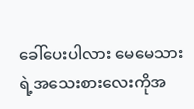ခေါ်ပေးပါလား မေမေသားရဲ့အသေးစားလေးကိုအ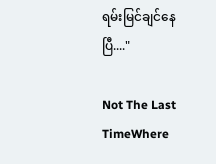ရမ်းမြင်ချင်နေပြီ...."

Not The Last TimeWhere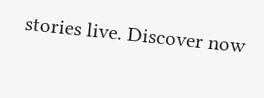stories live. Discover now